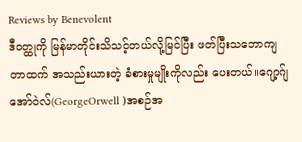Reviews by Benevolent
ဒီဝတ္ထုကို မြန်မာတိုင်းသိသင့်တယ်လို့မြင်ပြီး ဖတ်ပြီးသဘောကျတာထက် အသည်းယားတဲ့ ခံစားမှုမျိုးကိုလည်း ပေးတယ်။ဂျော့ဂ်ျအော်ဝဲလ်(GeorgeOrwell )အစဉ်အ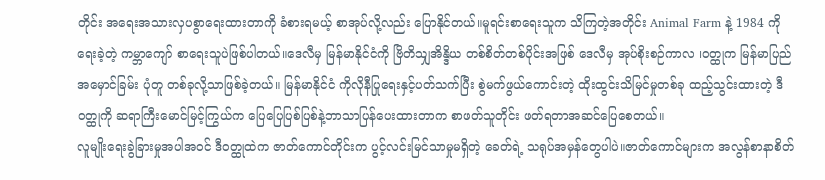တိုင်း အရေးအသားလှပစွာရေးထားတာကို ခံစားရမယ့် စာအုပ်လို့လည်း ပြောနိုင်တယ်။မူရင်းစာရေးသူက သိကြတဲ့အတိုင်း Animal Farm နဲ့ 1984 ကိုရေးခဲ့တဲ့ ကမ္ဘာကျော် စာရေးသူပဲဖြစ်ပါတယ်။ဒေလီမှ မြန်မာနိုင်ငံကို ဗြိတိသျှအိန္ဒိယ တစ်စိတ်တစ်ပိုင်းအဖြစ် ဒေလီမှ အုပ်စိုးစဉ်ကာလ ၊ဝတ္ထုက မြန်မာပြည်အမှောင်ခြမ်း ပုံတူ တစ်ခုလို့သာဖြစ်ခဲ့တယ်။ မြန်မာနိုင်ငံ ကိုလိုနီပြုရေးနှင့်ပတ်သက်ပြီး စွဲမက်ဖွယ်ကောင်းတဲ့ ထိုးထွင်းသိမြင်မှုတစ်ခု ထည့်သွင်းထားတဲ့ ဒီဝတ္ထုကို ဆရာကြီးမောင်မြင့်ကြွယ်က ပြေပြေပြစ်ပြစ်နဲ့ဘာသာပြန်ပေးထားတာက စာဖတ်သူတိုင်း ဖတ်ရတာအဆင်ပြေစေတယ်။
လူမျိုးရေးခွဲခြားမှုအပါအဝင် ဒီဝတ္ထုထဲက ဇာတ်ကောင်တိုင်းက ပွင့်လင်းမြင်သာမှုမရှိတဲ့ ခေတ်ရဲ့ သရုပ်အမှန်တွေပါပဲ။ဇာတ်ကောင်များက အလွန်စာနာစိတ်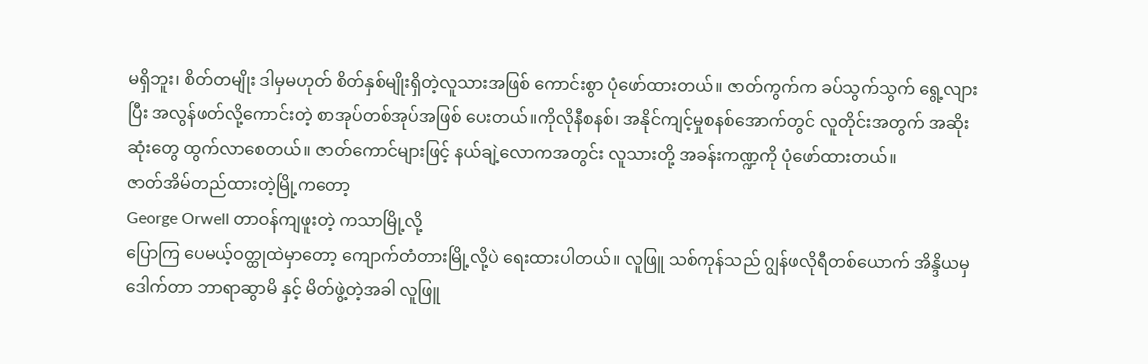မရှိဘူး၊ စိတ်တမျိုး ဒါမှမဟုတ် စိတ်နှစ်မျိုးရှိတဲ့လူသားအဖြစ် ကောင်းစွာ ပုံဖော်ထားတယ်။ ဇာတ်ကွက်က ခပ်သွက်သွက် ရွေ့လျားပြီး အလွန်ဖတ်လို့ကောင်းတဲ့ စာအုပ်တစ်အုပ်အဖြစ် ပေးတယ်။ကိုလိုနီစနစ်၊ အနိုင်ကျင့်မှုစနစ်အောက်တွင် လူတိုင်းအတွက် အဆိုးဆုံးတွေ ထွက်လာစေတယ်။ ဇာတ်ကောင်များဖြင့် နယ်ချဲ့လောကအတွင်း လူသားတို့ အခန်းကဏ္ဍကို ပုံဖော်ထားတယ်။
ဇာတ်အိမ်တည်ထားတဲ့မြို့ကတော့
George Orwell တာဝန်ကျဖူးတဲ့ ကသာမြို့လို့
ပြောကြ ပေမယ့်ဝတ္ထုထဲမှာတော့ ကျောက်တံတားမြို့လို့ပဲ ရေးထားပါတယ်။ လူဖြူ သစ်ကုန်သည် ဂျွန်ဖလိုရီတစ်ယောက် အိန္ဒိယမှ ဒေါက်တာ ဘာရာဆွာမိ နှင့် မိတ်ဖွဲ့တဲ့အခါ လူဖြူ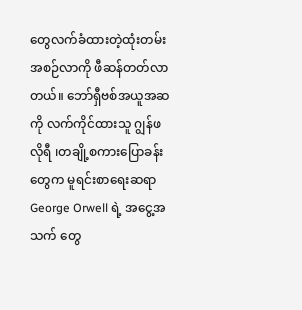တွေလက်ခံထားတဲ့ထုံးတမ်းအစဉ်လာကို ဖီဆန်တတ်လာတယ်။ ဘော်ရှီဗစ်အယူအဆကို လက်ကိုင်ထားသူ ဂျွန်ဖလိုရီ ၊တချို့စကားပြောခန်းတွေက မူရင်းစာရေးဆရာ George Orwell ရဲ့ အငွေ့အသက် တွေ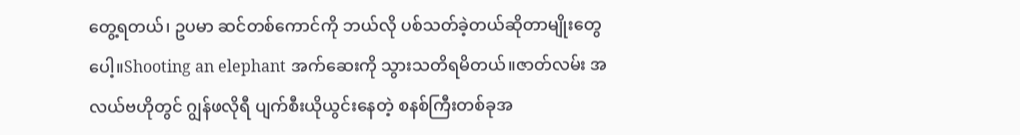တွေ့ရတယ်၊ ဥပမာ ဆင်တစ်ကောင်ကို ဘယ်လို ပစ်သတ်ခဲ့တယ်ဆိုတာမျိုးတွေပေါ့။Shooting an elephant အက်ဆေးကို သွားသတိရမိတယ်။ဇာတ်လမ်း အလယ်ဗဟိုတွင် ဂျွန်ဖလိုရီ ပျက်စီးယိုယွင်းနေတဲ့ စနစ်ကြီးတစ်ခုအ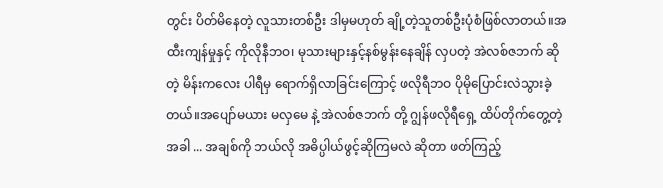တွင်း ပိတ်မိနေတဲ့ လူသားတစ်ဦး ဒါမှမဟုတ် ချို့တဲ့သူတစ်ဦးပုံစံဖြစ်လာတယ်။အထီးကျန်မှုနှင့် ကိုလိုနီဘဝ၊ မုသားများနှင့်နစ်မွန်းနေချိန် လှပတဲ့ အဲလစ်ဇဘက် ဆိုတဲ့ မိန်းကလေး ပါရီမှ ရောက်ရှိလာခြင်းကြောင့် ဖလိုရီဘဝ ပိုမိုပြောင်းလဲသွားခဲ့တယ်။အပျော်မယား မလှမေ နဲ့ အဲလစ်ဇဘက် တို့ ဂျွန်ဖလိုရီရှေ့ ထိပ်တိုက်တွေ့တဲ့အခါ ... အချစ်ကို ဘယ်လို အဓိပ္ပါယ်ဖွင့်ဆိုကြမလဲ ဆိုတာ ဖတ်ကြည့်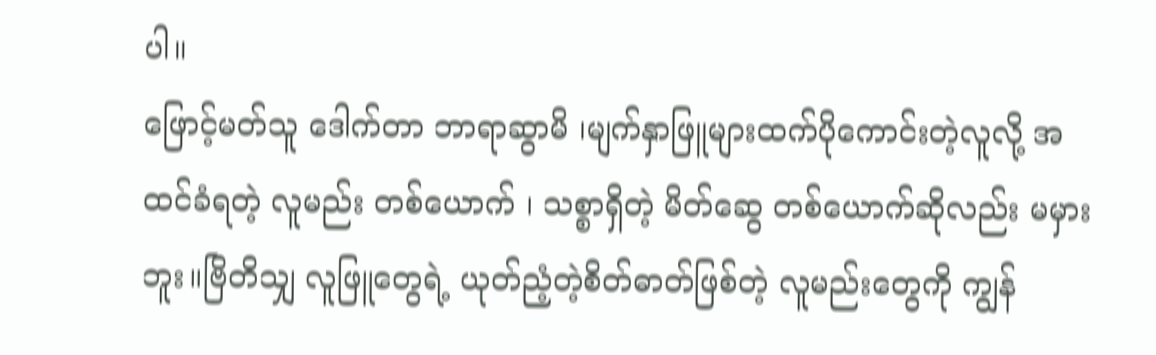ပါ။
ဖြောင့်မတ်သူ ဒေါက်တာ ဘာရာဆွာမိ ၊မျက်နှာဖြူများထက်ပိုကောင်းတဲ့လူလို့ အထင်ခံရတဲ့ လူမည်း တစ်ယောက် ၊ သစ္စာရှိတဲ့ မိတ်ဆွေ တစ်ယောက်ဆိုလည်း မမှားဘူး။ဗြိတိသျှ လူဖြူတွေရဲ့ ယုတ်ညံ့တဲ့စိတ်ဓာတ်ဖြစ်တဲ့ လူမည်းတွေကို ကျွန်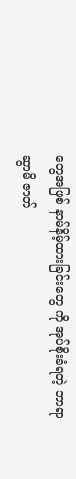တွေအဖြစ် နာမ်နိမ့်ထားခြင်းတွေ ကို အုပ်စိုးခံရတဲ့ ဘာရာဆွာမိ ဇာတ်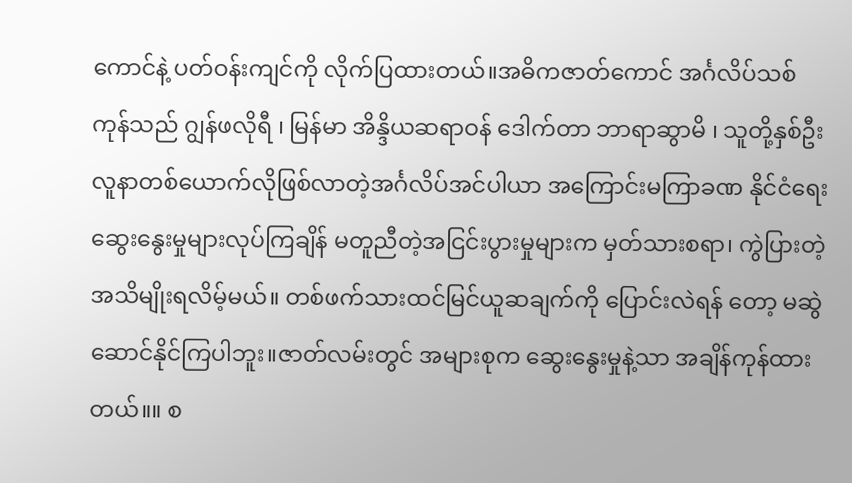ကောင်နဲ့ ပတ်ဝန်းကျင်ကို လိုက်ပြထားတယ်။အဓိကဇာတ်ကောင် အင်္ဂလိပ်သစ်ကုန်သည် ဂျွန်ဖလိုရီ ၊ မြန်မာ အိန္ဒိယဆရာဝန် ဒေါက်တာ ဘာရာဆွာမိ ၊ သူတို့နှစ်ဦး လူနာတစ်ယောက်လိုဖြစ်လာတဲ့အင်္ဂလိပ်အင်ပါယာ အကြောင်းမကြာခဏ နိုင်ငံရေးဆွေးနွေးမှုများလုပ်ကြချိန် မတူညီတဲ့အငြင်းပွားမှုများက မှတ်သားစရာ၊ ကွဲပြားတဲ့အသိမျိုးရလိမ့်မယ်။ တစ်ဖက်သားထင်မြင်ယူဆချက်ကို ပြောင်းလဲရန် တော့ မဆွဲဆောင်နိုင်ကြပါဘူး။ဇာတ်လမ်းတွင် အများစုက ဆွေးနွေးမှုနဲ့သာ အချိန်ကုန်ထားတယ်။။ စ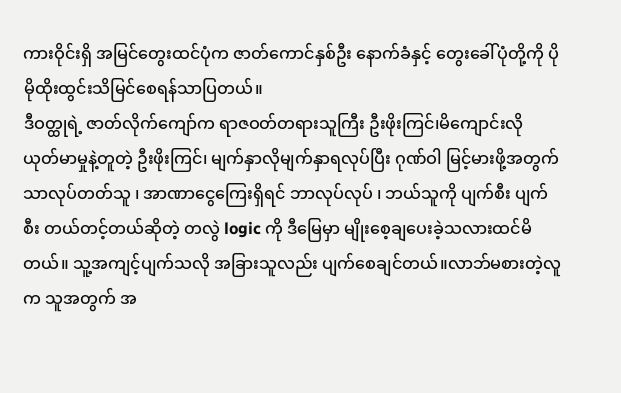ကားဝိုင်းရှိ အမြင်တွေးထင်ပုံက ဇာတ်ကောင်နှစ်ဦး နောက်ခံနှင့် တွေးခေါ်ပုံတို့ကို ပိုမိုထိုးထွင်းသိမြင်စေရန်သာပြတယ်။
ဒီဝတ္ထုရဲ့ ဇာတ်လိုက်ကျော်က ရာဇဝတ်တရားသူကြီး ဦးဖိုးကြင်၊မိကျောင်းလို ယုတ်မာမှုနဲ့တူတဲ့ ဦးဖိုးကြင်၊ မျက်နှာလိုမျက်နှာရလုပ်ပြီး ဂုဏ်ဝါ မြင့်မားဖို့အတွက် သာလုပ်တတ်သူ ၊ အာဏာငွေကြေးရှိရင် ဘာလုပ်လုပ် ၊ ဘယ်သူကို ပျက်စီး ပျက်စီး တယ်တင့်တယ်ဆိုတဲ့ တလွဲ logic ကို ဒီမြေမှာ မျိုးစေ့ချပေးခဲ့သလားထင်မိတယ်။ သူ့အကျင့်ပျက်သလို အခြားသူလည်း ပျက်စေချင်တယ်။လာဘ်မစားတဲ့လူက သူအတွက် အ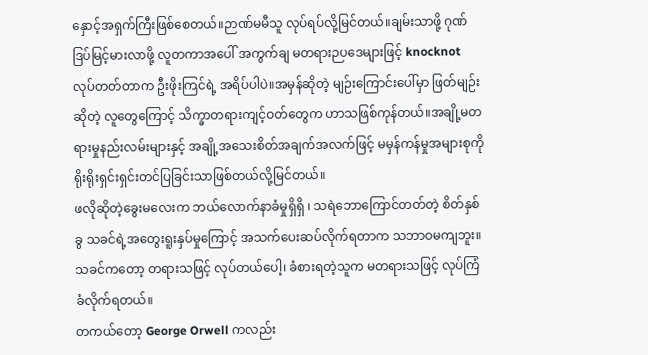နှောင့်အရှက်ကြီးဖြစ်စေတယ်။ဉာဏ်မမီသူ လုပ်ရပ်လို့မြင်တယ်။ချမ်းသာဖို့ ဂုဏ်ဒြပ်မြင့်မားလာဖို့ လူတကာအပေါ် အကွက်ချ မတရားဉပဒေများဖြင့် knocknot လုပ်တတ်တာက ဦးဖိုးကြင်ရဲ့ အရိပ်ပါပဲ။အမှန်ဆိုတဲ့ မျဉ်းကြောင်းပေါ်မှာ ဖြတ်မျဉ်းဆိုတဲ့ လူတွေကြောင့် သိက္ခာတရားကျင့်ဝတ်တွေက ဟာသဖြစ်ကုန်တယ်။အချို့မတရားမှုနည်းလမ်းများနှင့် အချို့အသေးစိတ်အချက်အလက်ဖြင့် မမှန်ကန်မှုအများစုကို ရိုးရိုးရှင်းရှင်းတင်ပြခြင်းသာဖြစ်တယ်လို့မြင်တယ်။
ဖလိုဆိုတဲ့ခွေးမလေးက ဘယ်လောက်နာခံမှုရှိရှိ ၊ သရဲဘောကြောင်တတ်တဲ့ စိတ်နှစ်ခွ သခင်ရဲ့အတွေးရူးနှပ်မှုကြောင့် အသက်ပေးဆပ်လိုက်ရတာက သဘာဝမကျဘူး။ သခင်ကတော့ တရားသဖြင့် လုပ်တယ်ပေါ့၊ ခံစားရတဲ့သူက မတရားသဖြင့် လုပ်ကြံခံလိုက်ရတယ်။
တကယ်တော့ George Orwell ကလည်း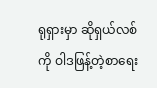ရုရှားမှာ ဆိုရှယ်လစ်ကို ဝါဒဖြန့်တဲ့စာရေး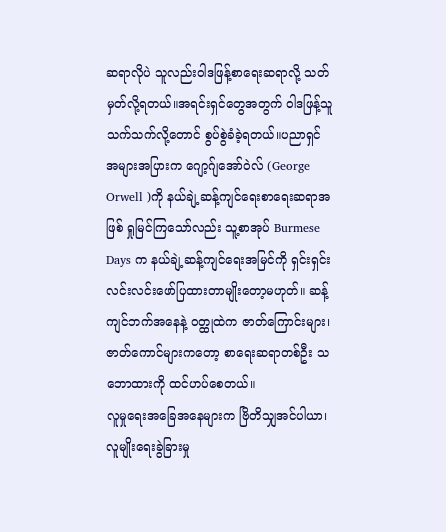ဆရာလိုပဲ သူလည်းဝါဒဖြန့်စာရေးဆရာလို့ သတ်မှတ်လို့ရတယ်။အရင်းရှင်တွေအတွက် ဝါဒဖြန့်သူသက်သက်လို့တောင် စွပ်စွဲခံခဲ့ရတယ်။ပညာရှင်အများအပြားက ဂျော့ဂ်ျအော်ဝဲလ် (George Orwell )ကို နယ်ချဲ့ဆန့်ကျင်ရေးစာရေးဆရာအဖြစ် ရှုမြင်ကြသော်လည်း သူ့စာအုပ် Burmese Days က နယ်ချဲ့ဆန့်ကျင်ရေးအမြင်ကို ရှင်းရှင်းလင်းလင်းဖော်ပြထားတာမျိုးတော့မဟုတ်။ ဆန့်ကျင်ဘက်အနေနဲ့ ဝတ္ထုထဲက ဇာတ်ကြောင်းများ၊ ဇာတ်ကောင်များကတော့ စာရေးဆရာတစ်ဦး သဘောထားကို ထင်ဟပ်စေတယ်။
လူမှုရေးအခြေအနေများက ဗြိတိသျှအင်ပါယာ၊ လူမျိုးရေးခွဲခြားမှု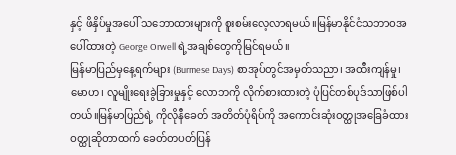နှင့် ဖိနှိပ်မှုအပေါ် သဘောထားများကို စူးစမ်းလေ့လာရမယ်။မြန်မာနိုင်ငံသဘာဝအပေါ်ထားတဲ့ George Orwell ရဲ့အချစ်တွေကိုမြင်ရမယ်။
မြန်မာပြည်မှနေ့ရက်များ (Burmese Days) စာအုပ်တွင်အမှတ်သညာ၊ အထီးကျန်မှု၊ မောဟ၊ လူမျိုးရေးခွဲခြားမှုနှင့် လောဘကို လိုက်စားထားတဲ့ ပုံပြင်တစ်ပုဒ်သာဖြစ်ပါတယ်။မြန်မာပြည်ရဲ့ ကိုလိုနီခေတ် အတိတ်ပုံရိပ်ကို အကောင်းဆုံးဝတ္ထုအခြေခံထားဝတ္ထုဆိုတာထက် ခေတ်တပတ်ပြန်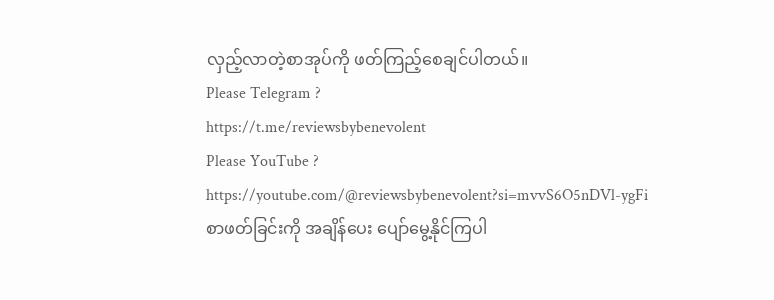လှည့်လာတဲ့စာအုပ်ကို ဖတ်ကြည့်စေချင်ပါတယ်။
Please Telegram ?
https://t.me/reviewsbybenevolent
Please YouTube ?
https://youtube.com/@reviewsbybenevolent?si=mvvS6O5nDVl-ygFi
စာဖတ်ခြင်းကို အချိန်ပေး ပျော်မွေ့နိုင်ကြပါ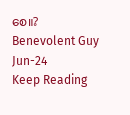စေ။?
Benevolent Guy
Jun-24
Keep Reading